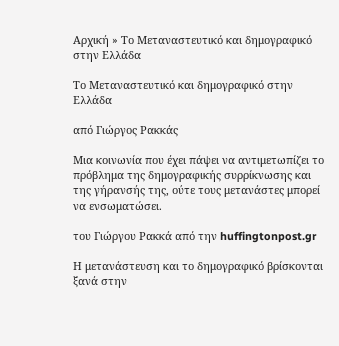Αρχική » Το Μεταναστευτικό και δημογραφικό στην Ελλάδα

Το Μεταναστευτικό και δημογραφικό στην Ελλάδα

από Γιώργος Ρακκάς

Μια κοινωνία που έχει πάψει να αντιμετωπίζει το πρόβλημα της δημογραφικής συρρίκνωσης και της γήρανσής της, ούτε τους μετανάστες μπορεί να ενσωματώσει.

του Γιώργου Ρακκά από την huffingtonpost.gr

Η μετανάστευση και το δημογραφικό βρίσκονται ξανά στην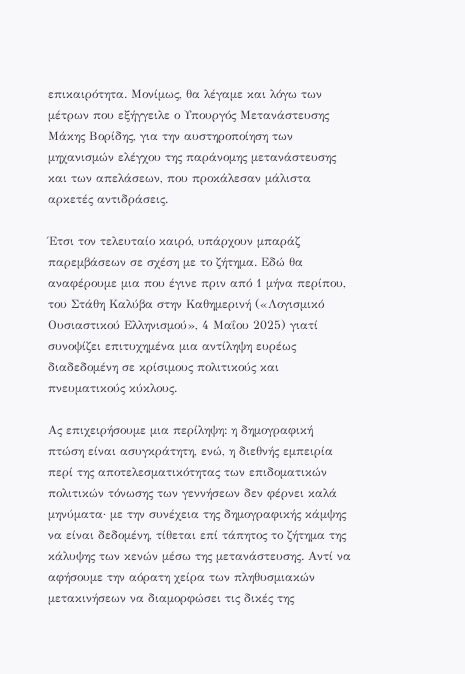επικαιρότητα. Μονίμως, θα λέγαμε και λόγω των μέτρων που εξήγγειλε ο Υπουργός Μετανάστευσης Μάκης Βορίδης, για την αυστηροποίηση των μηχανισμών ελέγχου της παράνομης μετανάστευσης και των απελάσεων, που προκάλεσαν μάλιστα αρκετές αντιδράσεις.

Έτσι τον τελευταίο καιρό, υπάρχουν μπαράζ παρεμβάσεων σε σχέση με το ζήτημα. Εδώ θα αναφέρουμε μια που έγινε πριν από 1 μήνα περίπου, του Στάθη Καλύβα στην Καθημερινή («Λογισμικό Ουσιαστικού Ελληνισμού», 4 Μαΐου 2025) γιατί συνοψίζει επιτυχημένα μια αντίληψη ευρέως διαδεδομένη σε κρίσιμους πολιτικούς και πνευματικούς κύκλους.

Ας επιχειρήσουμε μια περίληψη: η δημογραφική πτώση είναι ασυγκράτητη, ενώ, η διεθνής εμπειρία περί της αποτελεσματικότητας των επιδοματικών πολιτικών τόνωσης των γεννήσεων δεν φέρνει καλά μηνύματα· με την συνέχεια της δημογραφικής κάμψης να είναι δεδομένη, τίθεται επί τάπητος το ζήτημα της κάλυψης των κενών μέσω της μετανάστευσης. Αντί να αφήσουμε την αόρατη χείρα των πληθυσμιακών μετακινήσεων να διαμορφώσει τις δικές της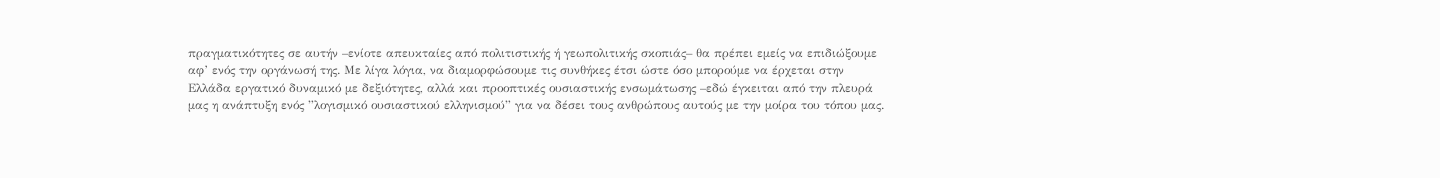πραγματικότητες σε αυτήν –ενίοτε απευκταίες από πολιτιστικής ή γεωπολιτικής σκοπιάς– θα πρέπει εμείς να επιδιώξουμε αφ’ ενός την οργάνωσή της. Με λίγα λόγια, να διαμορφώσουμε τις συνθήκες έτσι ώστε όσο μπορούμε να έρχεται στην Ελλάδα εργατικό δυναμικό με δεξιότητες, αλλά και προοπτικές ουσιαστικής ενσωμάτωσης –εδώ έγκειται από την πλευρά μας η ανάπτυξη ενός ”λογισμικό ουσιαστικού ελληνισμού” για να δέσει τους ανθρώπους αυτούς με την μοίρα του τόπου μας.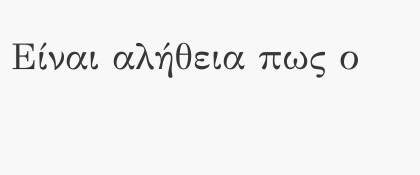Είναι αλήθεια πως ο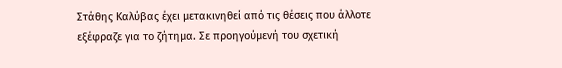Στάθης Καλύβας έχει μετακινηθεί από τις θέσεις που άλλοτε εξέφραζε για το ζήτημα. Σε προηγούμενή του σχετική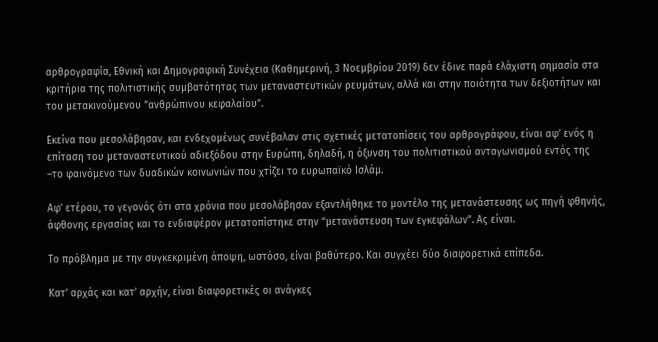αρθρογραφία, Εθνική και Δημογραφική Συνέχεια (Καθημερινή, 3 Νοεμβρίου 2019) δεν έδινε παρά ελάχιστη σημασία στα κριτήρια της πολιτιστικής συμβατότητας των μεταναστευτικών ρευμάτων, αλλά και στην ποιότητα των δεξιοτήτων και του μετακινούμενου ”ανθρώπινου κεφαλαίου”.

Εκείνα που μεσολάβησαν, και ενδεχομένως συνέβαλαν στις σχετικές μετατοπίσεις του αρθρογράφου, είναι αφ’ ενός η επίταση του μεταναστευτικού αδιεξόδου στην Ευρώπη, δηλαδή, η όξυνση του πολιτιστικού ανταγωνισμού εντός της –το φαινόμενο των δυαδικών κοινωνιών που χτίζει το ευρωπαϊκό Ισλάμ.

Αφ’ ετέρου, το γεγονός ότι στα χρόνια που μεσολάβησαν εξαντλήθηκε το μοντέλο της μετανάστευσης ως πηγή φθηνής, άφθονης εργασίας και το ενδιαφέρον μετατοπίστηκε στην “μετανάστευση των εγκεφάλων”. Ας είναι.

Το πρόβλημα με την συγκεκριμένη άποψη, ωστόσο, είναι βαθύτερο. Και συγχέει δύο διαφορετικά επίπεδα.

Κατ’ αρχάς και κατ’ αρχήν, είναι διαφορετικές οι ανάγκες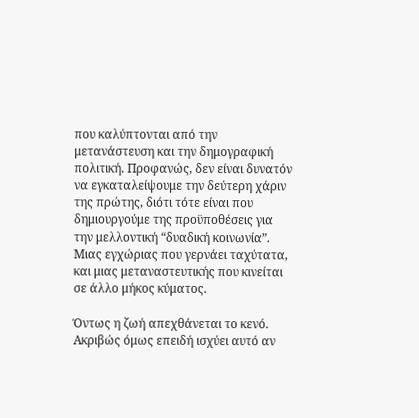που καλύπτονται από την μετανάστευση και την δημογραφική πολιτική. Προφανώς, δεν είναι δυνατόν να εγκαταλείψουμε την δεύτερη χάριν της πρώτης, διότι τότε είναι που δημιουργούμε της προϋποθέσεις για την μελλοντική “δυαδική κοινωνία”. Μιας εγχώριας που γερνάει ταχύτατα, και μιας μεταναστευτικής που κινείται σε άλλο μήκος κύματος.

Όντως η ζωή απεχθάνεται το κενό. Ακριβώς όμως επειδή ισχύει αυτό αν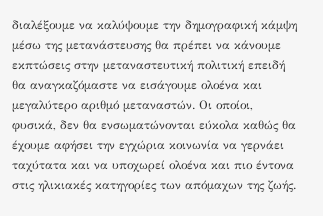διαλέξουμε να καλύψουμε την δημογραφική κάμψη μέσω της μετανάστευσης θα πρέπει να κάνουμε εκπτώσεις στην μεταναστευτική πολιτική επειδή θα αναγκαζόμαστε να εισάγουμε ολοένα και μεγαλύτερο αριθμό μεταναστών. Οι οποίοι, φυσικά, δεν θα ενσωματώνονται εύκολα καθώς θα έχουμε αφήσει την εγχώρια κοινωνία να γερνάει ταχύτατα και να υποχωρεί ολοένα και πιο έντονα στις ηλικιακές κατηγορίες των απόμαχων της ζωής.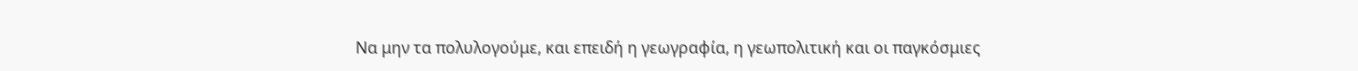Να μην τα πολυλογούμε, και επειδή η γεωγραφία, η γεωπολιτική και οι παγκόσμιες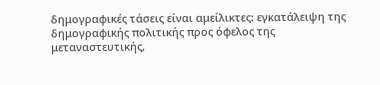δημογραφικές τάσεις είναι αμείλικτες: εγκατάλειψη της δημογραφικής πολιτικής προς όφελος της μεταναστευτικής,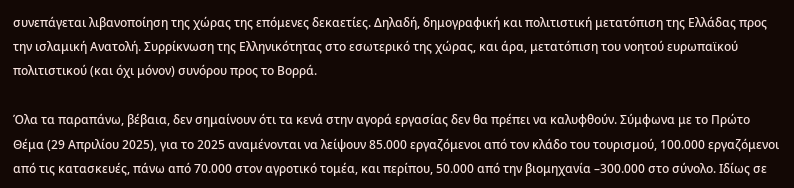συνεπάγεται λιβανοποίηση της χώρας της επόμενες δεκαετίες. Δηλαδή, δημογραφική και πολιτιστική μετατόπιση της Ελλάδας προς την ισλαμική Ανατολή. Συρρίκνωση της Ελληνικότητας στο εσωτερικό της χώρας, και άρα, μετατόπιση του νοητού ευρωπαϊκού πολιτιστικού (και όχι μόνον) συνόρου προς το Βορρά.

Όλα τα παραπάνω, βέβαια, δεν σημαίνουν ότι τα κενά στην αγορά εργασίας δεν θα πρέπει να καλυφθούν. Σύμφωνα με το Πρώτο Θέμα (29 Απριλίου 2025), για το 2025 αναμένονται να λείψουν 85.000 εργαζόμενοι από τον κλάδο του τουρισμού, 100.000 εργαζόμενοι από τις κατασκευές, πάνω από 70.000 στον αγροτικό τομέα, και περίπου, 50.000 από την βιομηχανία –300.000 στο σύνολο. Ιδίως σε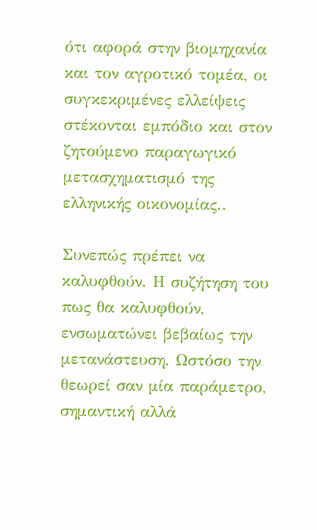ότι αφορά στην βιομηχανία και τον αγροτικό τομέα, οι συγκεκριμένες ελλείψεις στέκονται εμπόδιο και στον ζητούμενο παραγωγικό μετασχηματισμό της ελληνικής οικονομίας..

Συνεπώς πρέπει να καλυφθούν. Η συζήτηση του πως θα καλυφθούν, ενσωματώνει βεβαίως την μετανάστευση. Ωστόσο την θεωρεί σαν μία παράμετρο, σημαντική αλλά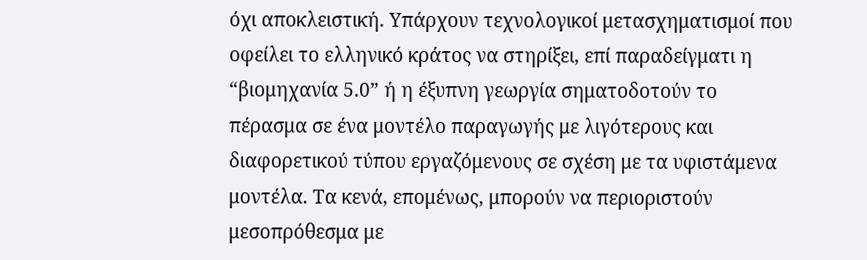όχι αποκλειστική. Υπάρχουν τεχνολογικοί μετασχηματισμοί που οφείλει το ελληνικό κράτος να στηρίξει, επί παραδείγματι η “βιομηχανία 5.0” ή η έξυπνη γεωργία σηματοδοτούν το πέρασμα σε ένα μοντέλο παραγωγής με λιγότερους και διαφορετικού τύπου εργαζόμενους σε σχέση με τα υφιστάμενα μοντέλα. Τα κενά, επομένως, μπορούν να περιοριστούν μεσοπρόθεσμα με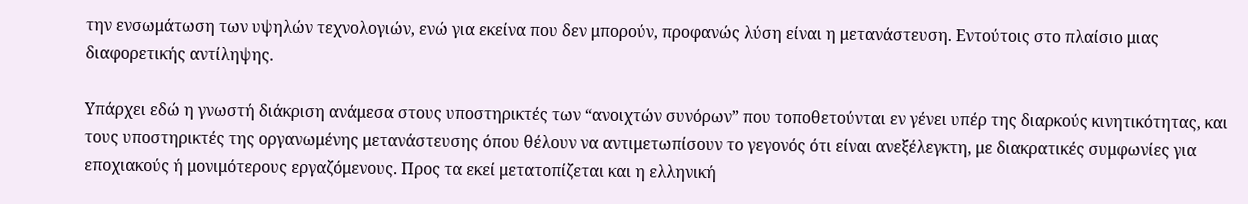την ενσωμάτωση των υψηλών τεχνολογιών, ενώ για εκείνα που δεν μπορούν, προφανώς λύση είναι η μετανάστευση. Εντούτοις στο πλαίσιο μιας διαφορετικής αντίληψης.

Υπάρχει εδώ η γνωστή διάκριση ανάμεσα στους υποστηρικτές των “ανοιχτών συνόρων” που τοποθετούνται εν γένει υπέρ της διαρκούς κινητικότητας, και τους υποστηρικτές της οργανωμένης μετανάστευσης όπου θέλουν να αντιμετωπίσουν το γεγονός ότι είναι ανεξέλεγκτη, με διακρατικές συμφωνίες για εποχιακούς ή μονιμότερους εργαζόμενους. Προς τα εκεί μετατοπίζεται και η ελληνική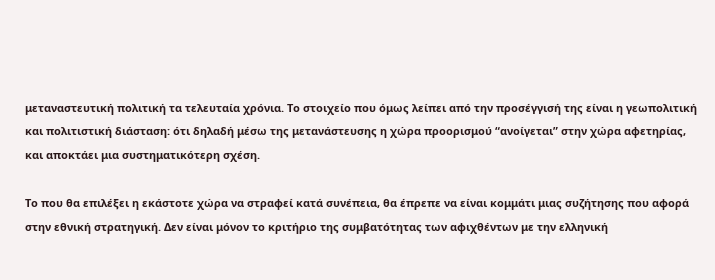μεταναστευτική πολιτική τα τελευταία χρόνια. Το στοιχείο που όμως λείπει από την προσέγγισή της είναι η γεωπολιτική και πολιτιστική διάσταση: ότι δηλαδή μέσω της μετανάστευσης η χώρα προορισμού “ανοίγεται” στην χώρα αφετηρίας, και αποκτάει μια συστηματικότερη σχέση.

Το που θα επιλέξει η εκάστοτε χώρα να στραφεί κατά συνέπεια, θα έπρεπε να είναι κομμάτι μιας συζήτησης που αφορά στην εθνική στρατηγική. Δεν είναι μόνον το κριτήριο της συμβατότητας των αφιχθέντων με την ελληνική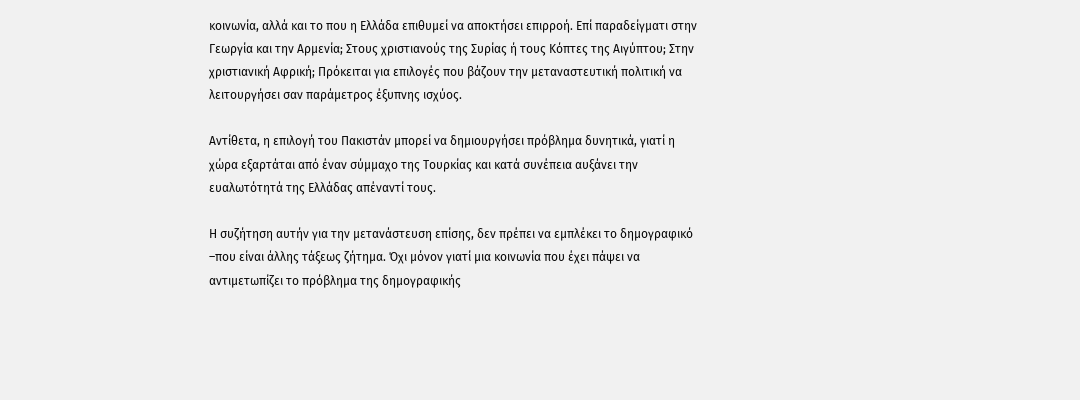κοινωνία, αλλά και το που η Ελλάδα επιθυμεί να αποκτήσει επιρροή. Επί παραδείγματι στην Γεωργία και την Αρμενία; Στους χριστιανούς της Συρίας ή τους Κόπτες της Αιγύπτου; Στην χριστιανική Αφρική; Πρόκειται για επιλογές που βάζουν την μεταναστευτική πολιτική να λειτουργήσει σαν παράμετρος έξυπνης ισχύος.

Αντίθετα, η επιλογή του Πακιστάν μπορεί να δημιουργήσει πρόβλημα δυνητικά, γιατί η χώρα εξαρτάται από έναν σύμμαχο της Τουρκίας και κατά συνέπεια αυξάνει την ευαλωτότητά της Ελλάδας απέναντί τους.

Η συζήτηση αυτήν για την μετανάστευση επίσης, δεν πρέπει να εμπλέκει το δημογραφικό –που είναι άλλης τάξεως ζήτημα. Όχι μόνον γιατί μια κοινωνία που έχει πάψει να αντιμετωπίζει το πρόβλημα της δημογραφικής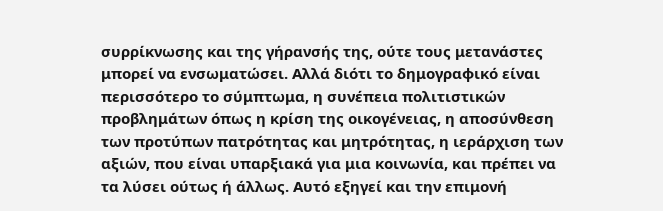συρρίκνωσης και της γήρανσής της, ούτε τους μετανάστες μπορεί να ενσωματώσει. Αλλά διότι το δημογραφικό είναι περισσότερο το σύμπτωμα, η συνέπεια πολιτιστικών προβλημάτων όπως η κρίση της οικογένειας, η αποσύνθεση των προτύπων πατρότητας και μητρότητας, η ιεράρχιση των αξιών, που είναι υπαρξιακά για μια κοινωνία, και πρέπει να τα λύσει ούτως ή άλλως. Αυτό εξηγεί και την επιμονή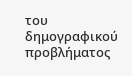του δημογραφικού προβλήματος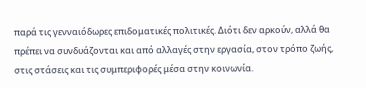παρά τις γενναιόδωρες επιδοματικές πολιτικές. Διότι δεν αρκούν, αλλά θα πρέπει να συνδυάζονται και από αλλαγές στην εργασία, στον τρόπο ζωής, στις στάσεις και τις συμπεριφορές μέσα στην κοινωνία.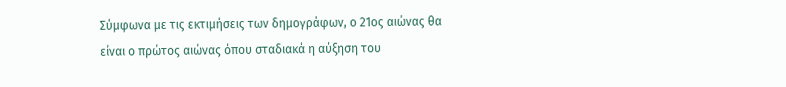Σύμφωνα με τις εκτιμήσεις των δημογράφων, ο 21ος αιώνας θα είναι ο πρώτος αιώνας όπου σταδιακά η αύξηση του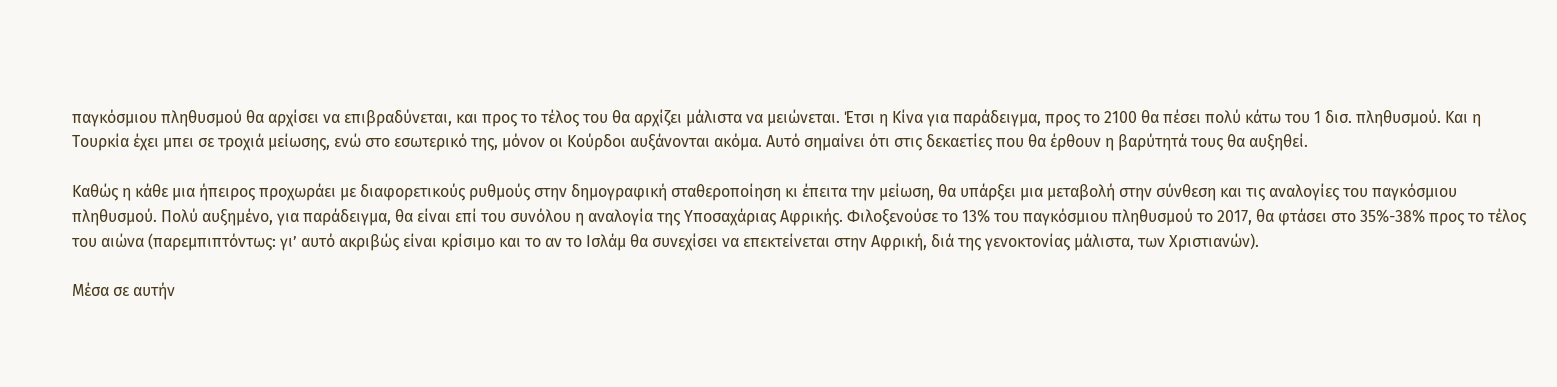παγκόσμιου πληθυσμού θα αρχίσει να επιβραδύνεται, και προς το τέλος του θα αρχίζει μάλιστα να μειώνεται. Έτσι η Κίνα για παράδειγμα, προς το 2100 θα πέσει πολύ κάτω του 1 δισ. πληθυσμού. Και η Τουρκία έχει μπει σε τροχιά μείωσης, ενώ στο εσωτερικό της, μόνον οι Κούρδοι αυξάνονται ακόμα. Αυτό σημαίνει ότι στις δεκαετίες που θα έρθουν η βαρύτητά τους θα αυξηθεί.

Καθώς η κάθε μια ήπειρος προχωράει με διαφορετικούς ρυθμούς στην δημογραφική σταθεροποίηση κι έπειτα την μείωση, θα υπάρξει μια μεταβολή στην σύνθεση και τις αναλογίες του παγκόσμιου πληθυσμού. Πολύ αυξημένο, για παράδειγμα, θα είναι επί του συνόλου η αναλογία της Υποσαχάριας Αφρικής. Φιλοξενούσε το 13% του παγκόσμιου πληθυσμού το 2017, θα φτάσει στο 35%-38% προς το τέλος του αιώνα (παρεμπιπτόντως: γι’ αυτό ακριβώς είναι κρίσιμο και το αν το Ισλάμ θα συνεχίσει να επεκτείνεται στην Αφρική, διά της γενοκτονίας μάλιστα, των Χριστιανών).

Μέσα σε αυτήν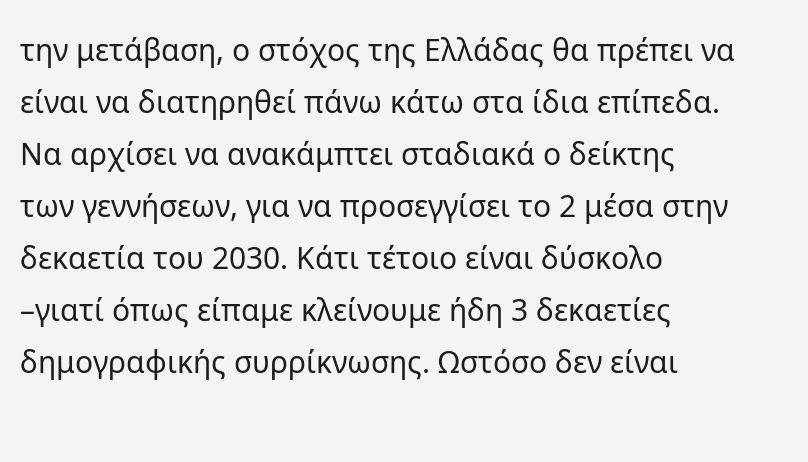την μετάβαση, ο στόχος της Ελλάδας θα πρέπει να είναι να διατηρηθεί πάνω κάτω στα ίδια επίπεδα. Να αρχίσει να ανακάμπτει σταδιακά ο δείκτης των γεννήσεων, για να προσεγγίσει το 2 μέσα στην δεκαετία του 2030. Κάτι τέτοιο είναι δύσκολο –γιατί όπως είπαμε κλείνουμε ήδη 3 δεκαετίες δημογραφικής συρρίκνωσης. Ωστόσο δεν είναι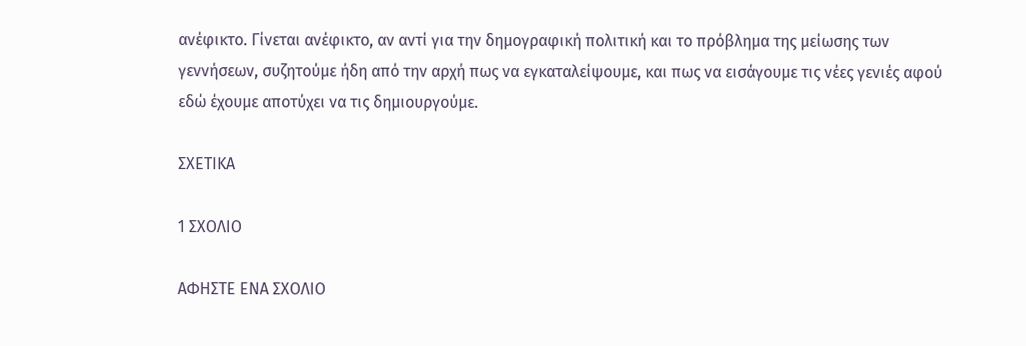ανέφικτο. Γίνεται ανέφικτο, αν αντί για την δημογραφική πολιτική και το πρόβλημα της μείωσης των γεννήσεων, συζητούμε ήδη από την αρχή πως να εγκαταλείψουμε, και πως να εισάγουμε τις νέες γενιές αφού εδώ έχουμε αποτύχει να τις δημιουργούμε.

ΣΧΕΤΙΚΑ

1 ΣΧΟΛΙΟ

ΑΦΗΣΤΕ ΕΝΑ ΣΧΟΛΙΟ